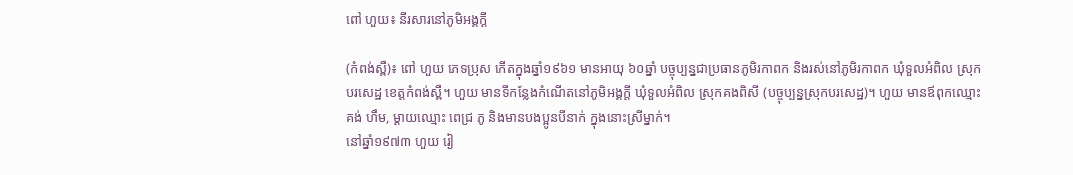ពៅ ហួយ៖ នីរសារនៅភូមិអង្គក្តី

(កំពង់ស្ពឺ)៖ ពៅ ហួយ ភេទប្រុស កើតក្នុងឆ្នាំ១៩៦១ មានអាយុ ៦០ឆ្នាំ បច្ចុប្បន្នជាប្រធានភូមិរកាពក និងរស់នៅភូមិរកាពក ឃុំទួលអំពិល ស្រុកបរសេដ្ឋ ខេត្តកំពង់ស្ពឺ។ ហួយ មានទីកន្លែងកំណើតនៅភូមិអង្គក្តី ឃុំទួលអំពិល ស្រុកគងពិសី (បច្ចុប្បន្នស្រុកបរសេដ្ឋ)។ ហួយ មានឪពុកឈ្មោះ គង់ ហឹម, ម្ដាយឈ្មោះ ពេជ្រ ភូ និងមានបងប្អូនបីនាក់ ក្នុងនោះស្រីម្នាក់។
នៅឆ្នាំ១៩៧៣ ហួយ រៀ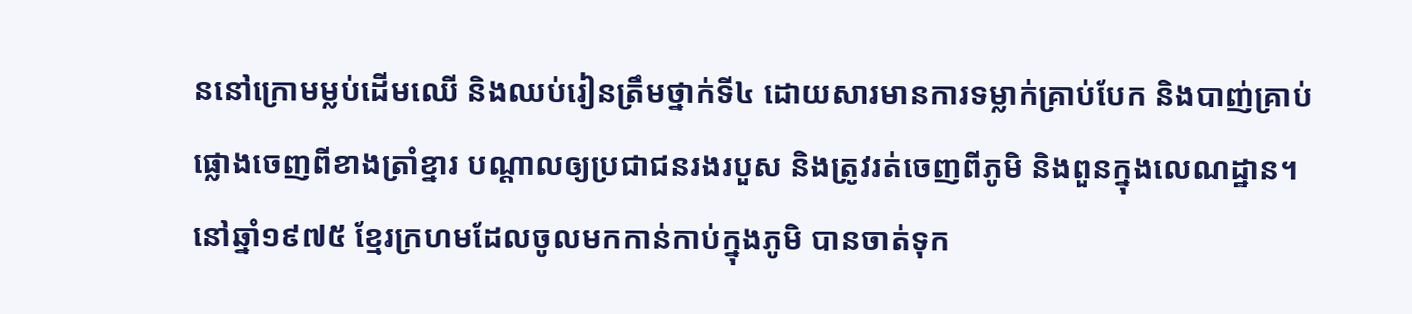ននៅក្រោមម្លប់ដើមឈើ និងឈប់រៀនត្រឹមថ្នាក់ទី៤ ដោយសារមានការទម្លាក់គ្រាប់បែក និងបាញ់គ្រាប់ផ្លោងចេញពីខាងត្រាំខ្នារ បណ្ដាលឲ្យប្រជាជនរងរបួស និងត្រូវរត់ចេញពីភូមិ និងពួនក្នុងលេណដ្ឋាន។ នៅឆ្នាំ១៩៧៥ ខ្មែរក្រហមដែលចូលមកកាន់កាប់ក្នុងភូមិ បានចាត់ទុក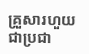គ្រួសារហួយជាប្រជា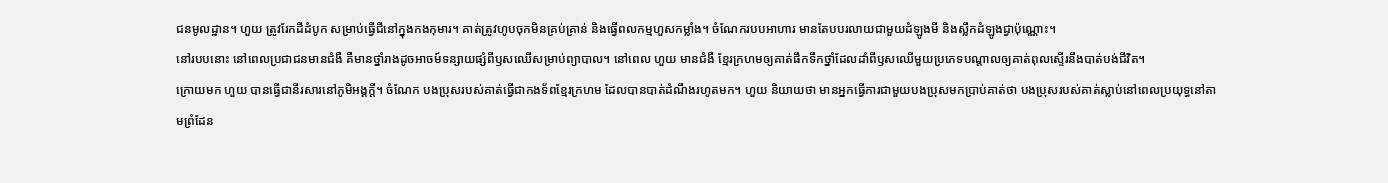ជនមូលដ្ឋាន។ ហួយ ត្រូវរែកដីដំបូក សម្រាប់ធ្វើជីនៅក្នុងកងកុមារ។ គាត់ត្រូវហូបចុកមិនគ្រប់គ្រាន់ និងធ្វើពលកម្មហួសកម្លាំង។ ចំណែករបបអាហារ មានតែបបរលាយជាមួយដំឡូងមី និងស្លឹកដំឡូងជ្វាប៉ុណ្ណោះ។
នៅរបបនោះ នៅពេលប្រជាជនមានជំងឺ គឺមានថ្នាំរាងដូចអាចម៍ទន្សាយផ្សំពីឫសឈើសម្រាប់ព្យាបាល។ នៅពេល ហួយ មានជំងឺ ខ្មែរក្រហមឲ្យគាត់ផឹកទឹកថ្នាំដែលដាំពីឫសឈើមួយប្រភេទបណ្ដាលឲ្យគាត់ពុលស្ទើរនឹងបាត់បង់ជីវិត។
ក្រោយមក ហួយ បានធ្វើជានីរសារនៅភូមិអង្គក្តី។ ចំណែក បងប្រុសរបស់គាត់ធ្វើជាកងទ័ពខ្មែរក្រហម ដែលបានបាត់ដំណឹងរហូតមក។ ហួយ និយាយថា មានអ្នកធ្វើការជាមួយបងប្រុសមកប្រាប់គាត់ថា បងប្រុសរបស់គាត់ស្លាប់នៅពេលប្រយុទ្ធនៅតាមព្រំដែន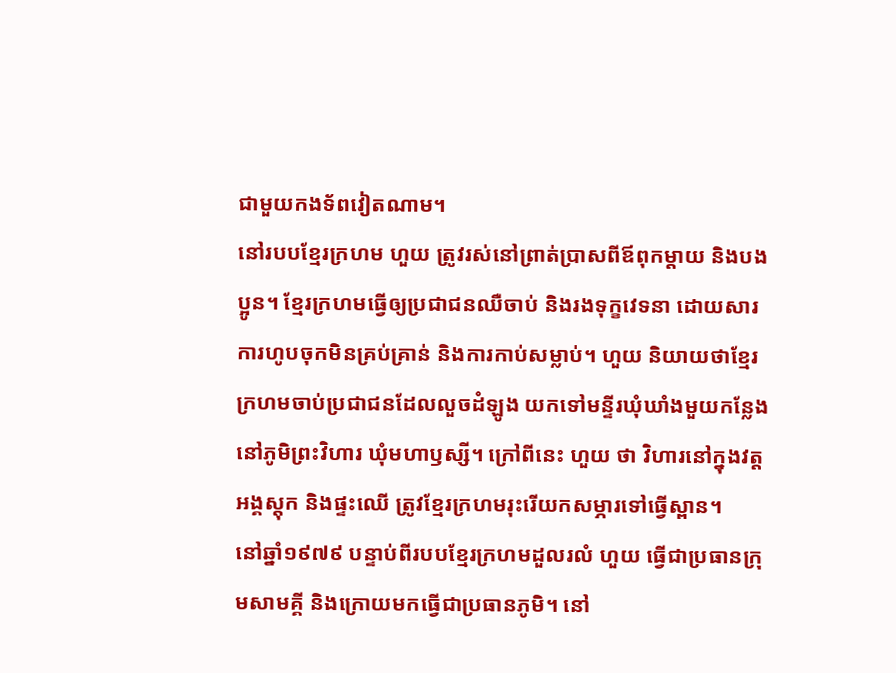ជាមួយកងទ័ពវៀតណាម។
នៅរបបខ្មែរក្រហម ហួយ ត្រូវរស់នៅព្រាត់ប្រាសពីឪពុកម្ដាយ និងបងប្អូន។ ខ្មែរក្រហមធ្វើឲ្យប្រជាជនឈឺចាប់ និងរងទុក្ខវេទនា ដោយសារការហូបចុកមិនគ្រប់គ្រាន់ និងការកាប់សម្លាប់។ ហួយ និយាយថាខ្មែរក្រហមចាប់ប្រជាជនដែលលួចដំឡូង យកទៅមន្ទីរឃុំឃាំងមួយកន្លែង នៅភូមិព្រះវិហារ ឃុំមហាឫស្សី។ ក្រៅពីនេះ ហួយ ថា វិហារនៅក្នុងវត្តអង្គស្តុក និងផ្ទះឈើ ត្រូវខ្មែរក្រហមរុះរើយកសម្ភារទៅធ្វើស្ពាន។
នៅឆ្នាំ១៩៧៩ បន្ទាប់ពីរបបខ្មែរក្រហមដួលរលំ ហួយ ធ្វើជាប្រធានក្រុមសាមគ្គី និងក្រោយមកធ្វើជាប្រធានភូមិ។ នៅ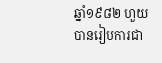ឆ្នាំ១៩៨២ ហួយ បានរៀបការជា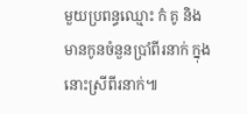មួយប្រពន្ធឈ្មោះ កំ គូ និងមានកូនចំនួនប្រាំពីរនាក់ ក្នុងនោះស្រីពីរនាក់៕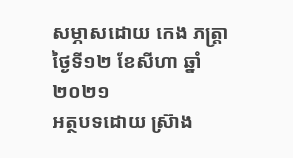សម្ភាសដោយ កេង ភត្រ្តា ថ្ងៃទី១២ ខែសីហា ឆ្នាំ២០២១
អត្ថបទដោយ ស្រ៊ាង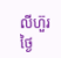លីហ៊ួរ ថ្ងៃ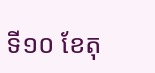ទី១០ ខែតុ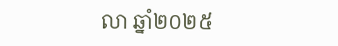លា ឆ្នាំ២០២៥